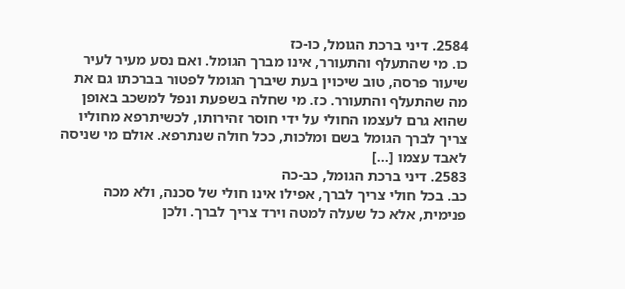2584. דיני ברכת הגומל, כו-כז
כו. מי שהתעלף והתעורר, אינו מברך הגומל. ואם נסע מעיר לעיר שיעור פרסה, טוב שיכוין בעת שיברך הגומל לפטור בברכתו גם את מה שהתעלף והתעורר. כז. מי שחלה בשפעת ונפל למשכב באופן שהוא גרם לעצמו החולי על ידי חוסר זהירותו, לכשיתרפא מחוליו צריך לברך הגומל בשם ומלכות, ככל חולה שנתרפא. אולם מי שניסה לאבד עצמו […]
2583. דיני ברכת הגומל, כב-כה
כב. בכל חולי צריך לברך, אפילו אינו חולי של סכנה, ולא מכה פנימית, אלא כל שעלה למטה וירד צריך לברך. ולכן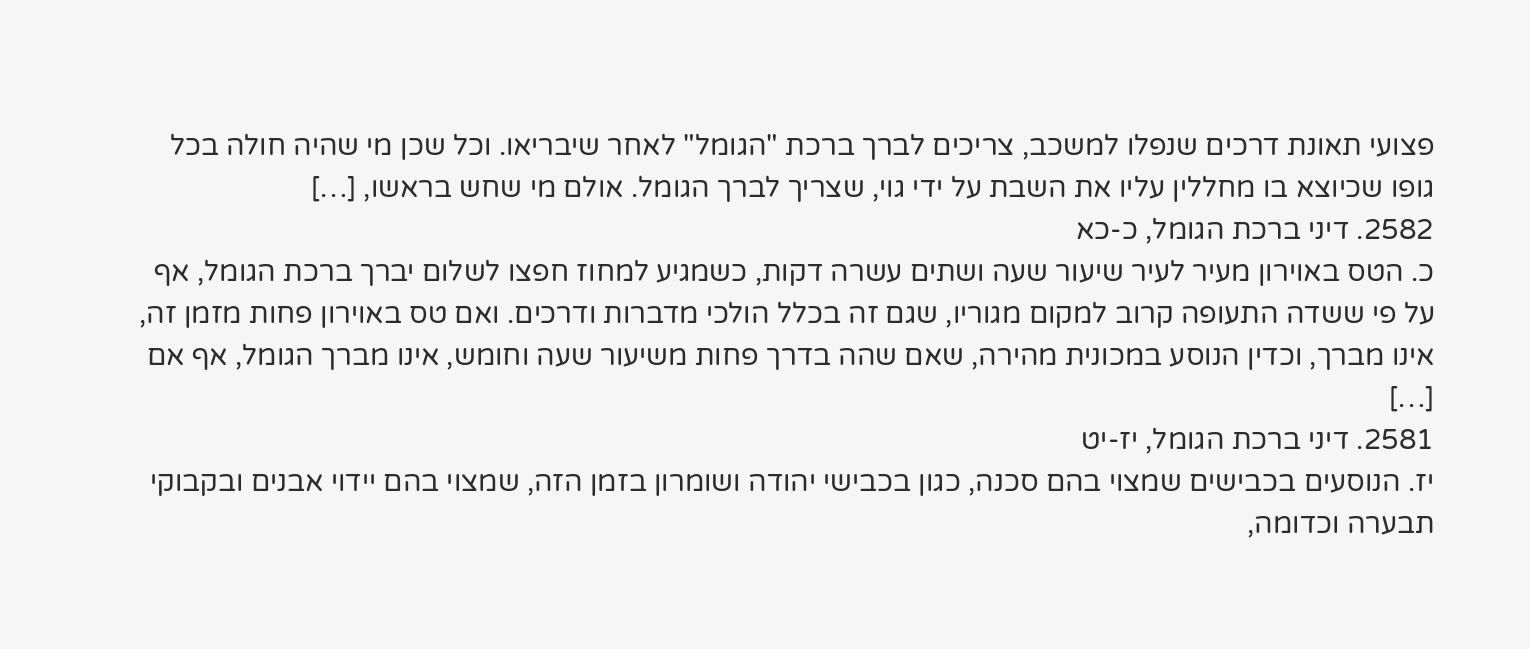פצועי תאונת דרכים שנפלו למשכב, צריכים לברך ברכת "הגומל" לאחר שיבריאו. וכל שכן מי שהיה חולה בכל גופו שכיוצא בו מחללין עליו את השבת על ידי גוי, שצריך לברך הגומל. אולם מי שחש בראשו, […]
2582. דיני ברכת הגומל, כ-כא
כ. הטס באוירון מעיר לעיר שיעור שעה ושתים עשרה דקות, כשמגיע למחוז חפצו לשלום יברך ברכת הגומל, אף על פי ששדה התעופה קרוב למקום מגוריו, שגם זה בכלל הולכי מדברות ודרכים. ואם טס באוירון פחות מזמן זה, אינו מברך, וכדין הנוסע במכונית מהירה, שאם שהה בדרך פחות משיעור שעה וחומש, אינו מברך הגומל, אף אם […]
2581. דיני ברכת הגומל, יז-יט
יז. הנוסעים בכבישים שמצוי בהם סכנה, כגון בכבישי יהודה ושומרון בזמן הזה, שמצוי בהם יידוי אבנים ובקבוקי תבערה וכדומה,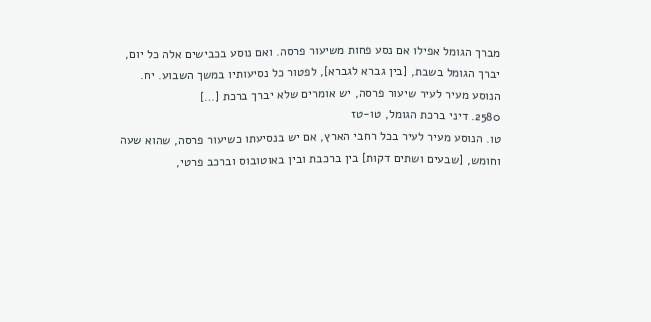מברך הגומל אפילו אם נסע פחות משיעור פרסה. ואם נוסע בכבישים אלה כל יום, יברך הגומל בשבת, [בין גברא לגברא], לפטור כל נסיעותיו במשך השבוע. יח. הנוסע מעיר לעיר שיעור פרסה, יש אומרים שלא יברך ברכת […]
2580. דיני ברכת הגומל, טו-טז
טו. הנוסע מעיר לעיר בכל רחבי הארץ, אם יש בנסיעתו כשיעור פרסה, שהוא שעה וחומש, [שבעים ושתים דקות] בין ברכבת ובין באוטובוס וברכב פרטי,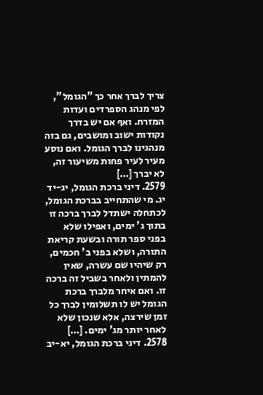צריך לברך אחר כך "הגומל", לפי מנהג הספרדים ועדות המזרח. ואף אם יש בדרך נקודות ישוב ומושבים, גם בזה מנהגינו לברך הגומל. ואם נוסע מעיר לעיר פחות משיעור זה, לא יברך […]
2579. דיני ברכת הגומל, יג-יד
יג. מי שהתחייב בברכת הגומל, לכתחלה ישתדל לברך ברכה זו בתוך ג' ימים, ואפילו שלא בפני ספר תורה ובשעת קריאת התורה, ושלא בפני ב' חכמים, רק שיהיו שם עשרה, שאין להמתין ולאחר בשביל זה ברכה זו. ואם איחר מלברך ברכת הגומל יש לו תשלומין לברך כל זמן שירצה, אלא שנכון שלא לאחר יותר מג' ימים. […]
2578. דיני ברכת הגומל, יא-יב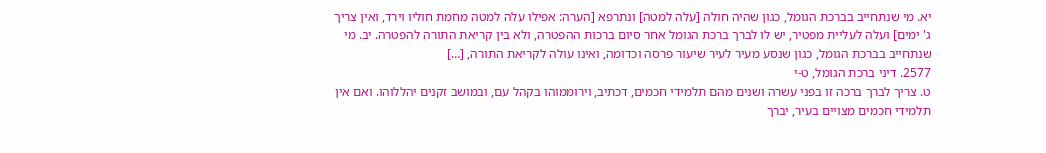יא. מי שנתחייב בברכת הגומל, כגון שהיה חולה [עלה למטה] ונתרפא [הערה: אפילו עלה למטה מחמת חוליו וירד, ואין צריך ג' ימים] ועלה לעליית מפטיר, יש לו לברך ברכת הגומל אחר סיום ברכות ההפטרה, ולא בין קריאת התורה להפטרה. יב. מי שנתחייב בברכת הגומל, כגון שנסע מעיר לעיר שיעור פרסה וכדומה, ואינו עולה לקריאת התורה, […]
2577. דיני ברכת הגומל, ט-י
ט. צריך לברך ברכה זו בפני עשרה ושנים מהם תלמידי חכמים, דכתיב, וירוממוהו בקהל עם, ובמושב זקנים יהללוהו. ואם אין תלמידי חכמים מצויים בעיר, יברך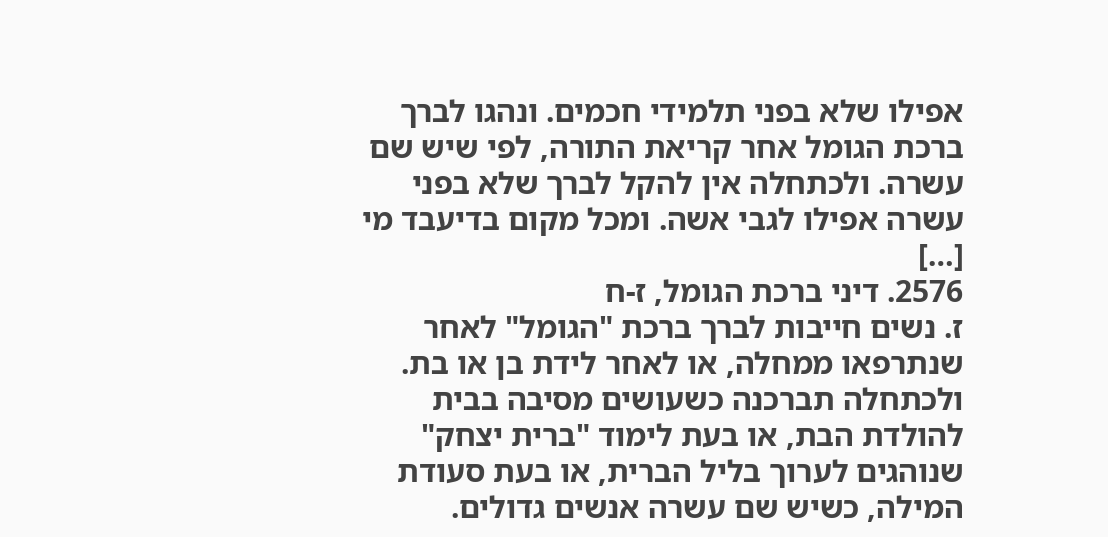אפילו שלא בפני תלמידי חכמים. ונהגו לברך ברכת הגומל אחר קריאת התורה, לפי שיש שם עשרה. ולכתחלה אין להקל לברך שלא בפני עשרה אפילו לגבי אשה. ומכל מקום בדיעבד מי […]
2576. דיני ברכת הגומל, ז-ח
ז. נשים חייבות לברך ברכת "הגומל" לאחר שנתרפאו ממחלה, או לאחר לידת בן או בת. ולכתחלה תברכנה כשעושים מסיבה בבית להולדת הבת, או בעת לימוד "ברית יצחק" שנוהגים לערוך בליל הברית, או בעת סעודת המילה, כשיש שם עשרה אנשים גדולים.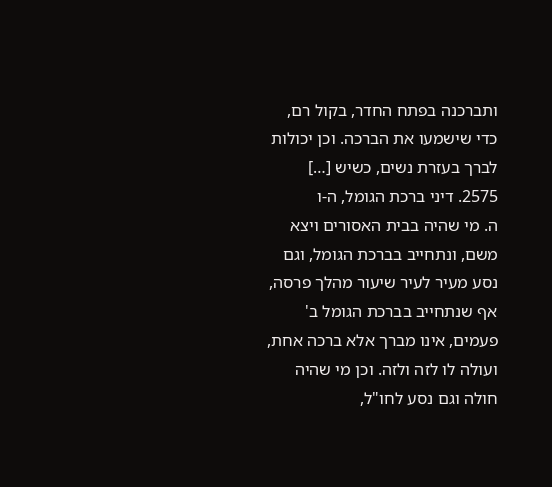ותברכנה בפתח החדר, בקול רם, כדי שישמעו את הברכה. וכן יכולות לברך בעזרת נשים, כשיש […]
2575. דיני ברכת הגומל, ה-ו
ה. מי שהיה בבית האסורים ויצא משם, ונתחייב בברכת הגומל, וגם נסע מעיר לעיר שיעור מהלך פרסה, אף שנתחייב בברכת הגומל ב' פעמים, אינו מברך אלא ברכה אחת, ועולה לו לזה ולזה. וכן מי שהיה חולה וגם נסע לחו"ל,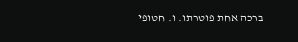ברכה אחת פוטרתו. ו. חטופי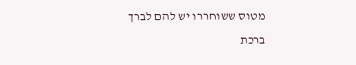מטוס ששוחררו יש להם לברך ברכת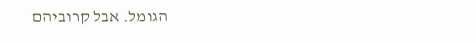הגומל. אבל קרוביהם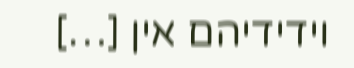וידידיהם אין […]